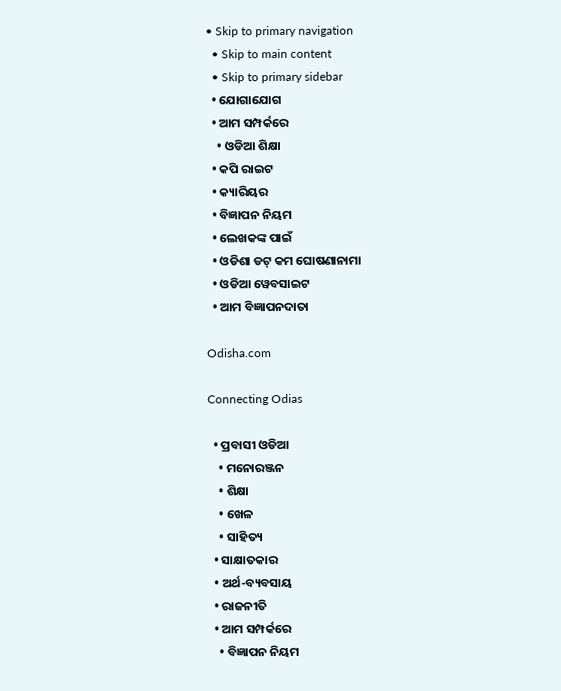• Skip to primary navigation
  • Skip to main content
  • Skip to primary sidebar
  • ଯୋଗାଯୋଗ
  • ଆମ ସମ୍ପର୍କରେ
    • ଓଡିଆ ଶିକ୍ଷା
  • କପି ରାଇଟ
  • କ୍ୟାରିୟର
  • ବିଜ୍ଞାପନ ନିୟମ
  • ଲେଖକଙ୍କ ପାଇଁ
  • ଓଡିଶା ଡଟ୍ କମ ଘୋଷଣାନାମା
  • ଓଡିଆ ୱେବସାଇଟ
  • ଆମ ବିଜ୍ଞାପନଦାତା

Odisha.com

Connecting Odias

  • ପ୍ରବାସୀ ଓଡିଆ
    • ମନୋରଞ୍ଜନ
    • ଶିକ୍ଷା
    • ଖେଳ
    • ସାହିତ୍ୟ
  • ସାକ୍ଷାତକାର
  • ଅର୍ଥ-ବ୍ୟବସାୟ
  • ରାଜନୀତି
  • ଆମ ସମ୍ପର୍କରେ
    • ବିଜ୍ଞାପନ ନିୟମ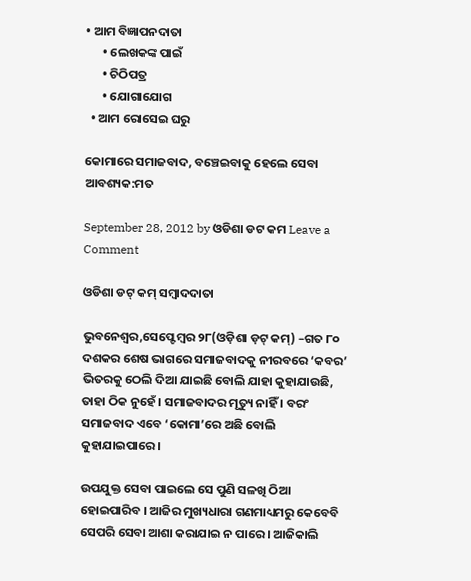• ଆମ ବିଜ୍ଞାପନଦାତା
      • ଲେଖକଙ୍କ ପାଇଁ
      • ଚିଠିପତ୍ର
      • ଯୋଗାଯୋଗ
  • ଆମ ରୋସେଇ ଘରୁ

କୋମାରେ ସମାଜବାଦ, ବଞ୍ଚେଇବାକୁ ହେଲେ ସେବା ଆବଶ୍ୟକ:ମତ

September 28, 2012 by ଓଡିଶା ଡଟ କମ Leave a Comment

ଓଡିଶା ଡଟ୍ କମ୍ ସମ୍ବାଦଦାତା

ଭୁବନେଶ୍ୱର,ସେପ୍ଟେମ୍ବର ୨୮(ଓଡ଼ିଶା ଡ଼ଟ୍ କମ୍) –ଗତ ୮୦ ଦଶକର ଶେଷ ଭାଗରେ ସମାଜବାଦକୁ ନୀରବରେ ‘କବର’ ଭିତରକୁ ଠେଲି ଦିଆ ଯାଇଛି ବୋଲି ଯାହା କୁହାଯାଉଛି, ତାହା ଠିକ ନୁହେଁ । ସମାଜବାଦର ମୃତ୍ୟୁ ନାହିଁ । ବରଂ ସମାଜବାଦ ଏବେ ‘କୋମା’ରେ ଅଛି ବୋଲି କୁହାଯାଇପାରେ ।

ଉପଯୁକ୍ତ ସେବା ପାଇଲେ ସେ ପୁଣି ସଳଖି ଠିଆ ହୋଇପାରିବ । ଆଜିର ମୁଖ୍ୟଧାରା ଗଣମାଧ୍ୟମରୁ କେବେବି ସେପରି ସେବା ଆଶା କରାଯାଇ ନ ପାରେ । ଆଜିକାଲି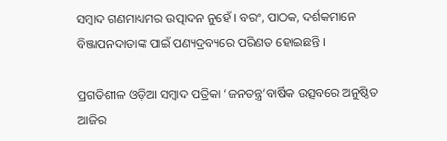ସମ୍ବାଦ ଗଣମାଧ୍ୟମର ଉତ୍ପାଦନ ନୁହେଁ । ବରଂ, ପାଠକ, ଦର୍ଶକମାନେ ବିଞ୍ଜାପନଦାତାଙ୍କ ପାଇଁ ପଣ୍ୟଦ୍ରବ୍ୟରେ ପରିଣତ ହୋଇଛନ୍ତି ।

ପ୍ରଗତିଶୀଳ ଓଡ଼ିଆ ସମ୍ବାଦ ପତ୍ରିକା ‘ଜନତନ୍ତ୍ର’ବାର୍ଷିକ ଉତ୍ସବରେ ଅନୁଷ୍ଠିତ ଆଜିର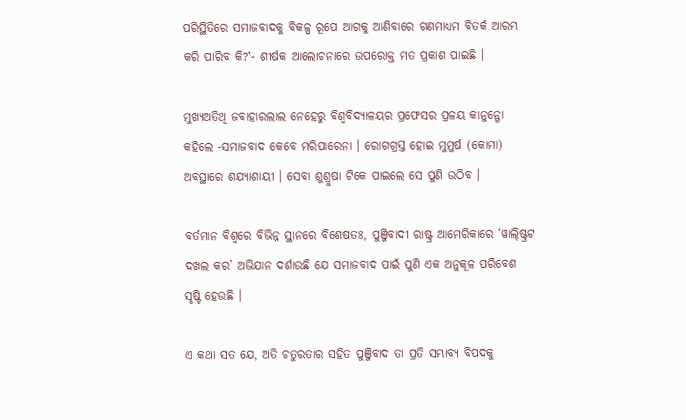ପରିସ୍ଥିତିରେ ସମାଜବାଦକୁ ବିକଳ୍ପ ରୂପେ ଆଗକୁ ଆଣିବାରେ ଗଣମାଧ୍ୟମ ବିତର୍କ ଆରମ୍ଭ କରି ପାରିବ କି?‛- ଶୀର୍ଷକ ଆଲୋଚନାରେ ଉପରୋକ୍ତ ମତ ପ୍ରକାଶ ପାଇଛି ।

ମୁଖ୍ୟଅତିଥି ଜବାହାରଲାଲ ନେହେରୁ ବିଶ୍ୱବିଦ୍ୟାଳୟର ପ୍ରଫେସର ପ୍ରଳୟ କାନୁନ୍ଗୋ କହିଲେ -ସମାଜବାଦ କେବେ ମରିପାରେନା । ରୋଗଗ୍ରସ୍ତ ହୋଇ ମୁମୁର୍ଷ (କୋମା) ଅବସ୍ଥାରେ ଶଯ୍ୟାଶାୟୀ । ସେବା ଶୁଶ୍ରୁଷା ଟିକେ ପାଇଲେ ସେ ପୁଣି ଉଠିବ ।

ବର୍ତମାନ ବିଶ୍ୱରେ ବିଭିନ୍ନ ସ୍ଥାନରେ ବିଶେଷତଃ, ପୁଞ୍ଜିବାଦୀ ରାଷ୍ଟ୍ର ଆମେରିକାରେ ‘ୱାଲ୍ଷ୍ଟ୍ରିଟ ଦଖଲ କର’ ଅଭିଯାନ ଦର୍ଶାଉଛି ଯେ ସମାଜବାଦ ପାଇଁ ପୁଣି ଏକ ଅନୁକୂଳ ପରିବେଶ ସୃଷ୍ଟି ହେଉଛି ।

ଏ କଥା ସତ ଯେ, ଅତି ଚତୁରତାର ସହିତ ପୁଞ୍ଜିବାଦ ତା ପ୍ରତି ସମ୍ଭାବ୍ୟ ବିପଦକୁ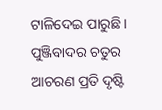ଟାଳିଦେଇ ପାରୁଛି । ପୁଞ୍ଜିବାଦର ଚତୁର ଆଚରଣ ପ୍ରତି ଦୃଷ୍ଟି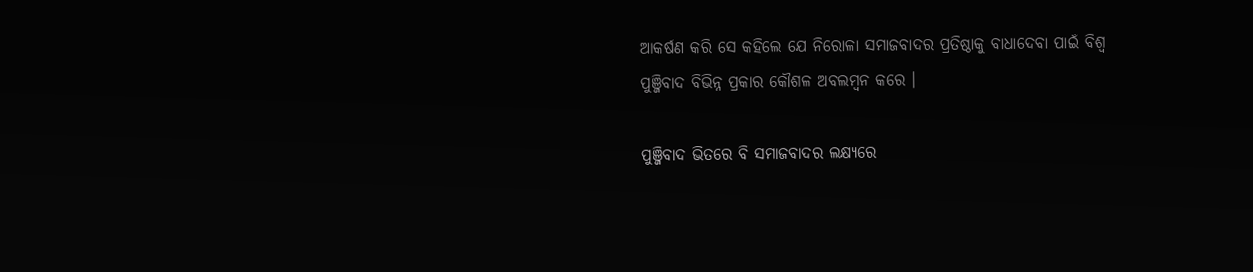ଆକର୍ଷଣ କରି ସେ କହିଲେ ଯେ ନିରୋଳା ସମାଜବାଦର ପ୍ରତିଷ୍ଠାକୁ ବାଧାଦେବା ପାଇଁ ବିଶ୍ୱ ପୁଞ୍ଜିବାଦ ବିଭିନ୍ନ ପ୍ରକାର କୌଶଳ ଅବଲମ୍ବନ କରେ ।

ପୁଞ୍ଜିବାଦ ଭିତରେ ବି ସମାଜବାଦର ଲକ୍ଷ୍ୟରେ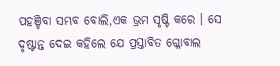ପହଞ୍ଚିବା ସମ୍ଭବ ବୋଲି,ଏକ ଭ୍ରମ ସୃଷ୍ଟି କରେ । ସେ ଦୃଷ୍ଟାନ୍ତ ଦେଇ କହିଲେ ଯେ ପ୍ରସ୍ତାବିତ ଗ୍ଳୋବାଲ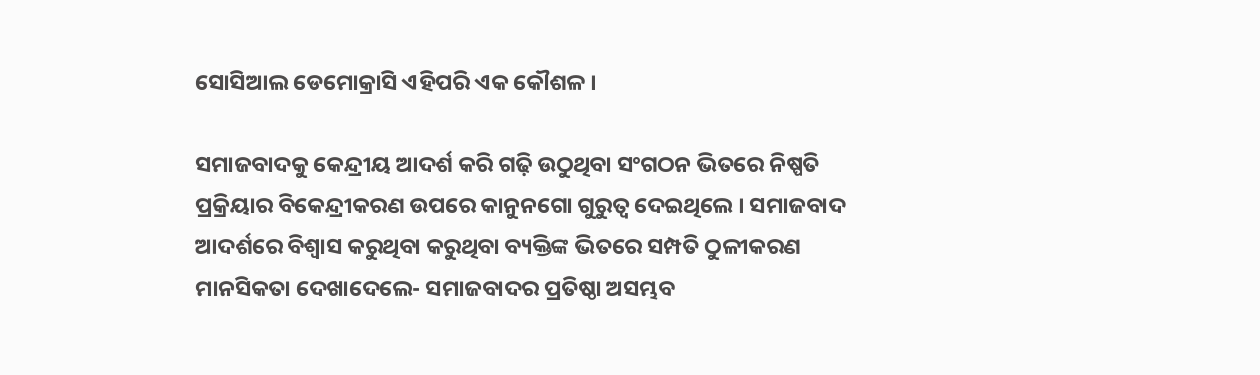ସୋସିଆଲ ଡେମୋକ୍ରାସି ଏହିପରି ଏକ କୌଶଳ ।

ସମାଜବାଦକୁ କେନ୍ଦ୍ରୀୟ ଆଦର୍ଶ କରି ଗଢ଼ି ଉଠୁଥିବା ସଂଗଠନ ଭିତରେ ନିଷ୍ପତି ପ୍ରକ୍ରିୟାର ବିକେନ୍ଦ୍ରୀକରଣ ଉପରେ କାନୁନଗୋ ଗୁରୁତ୍ୱ ଦେଇଥିଲେ । ସମାଜବାଦ ଆଦର୍ଶରେ ବିଶ୍ୱାସ କରୁଥିବା କରୁଥିବା ବ୍ୟକ୍ତିଙ୍କ ଭିତରେ ସମ୍ପତି ଠୁଳୀକରଣ ମାନସିକତା ଦେଖାଦେଲେ- ସମାଜବାଦର ପ୍ରତିଷ୍ଠା ଅସମ୍ଭବ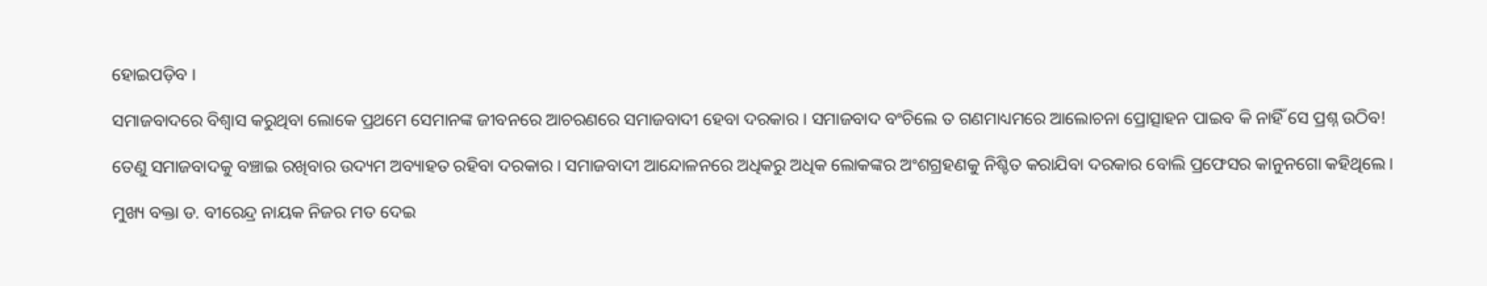ହୋଇପଡ଼ିବ ।

ସମାଜବାଦରେ ବିଶ୍ୱାସ କରୁଥିବା ଲୋକେ ପ୍ରଥମେ ସେମାନଙ୍କ ଜୀବନରେ ଆଚରଣରେ ସମାଜବାଦୀ ହେବା ଦରକାର । ସମାଜବାଦ ବଂଚିଲେ ତ ଗଣମାଧ୍ୟମରେ ଆଲୋଚନା ପ୍ରୋତ୍ସାହନ ପାଇବ କି ନାହିଁ ସେ ପ୍ରଶ୍ନ ଉଠିବ!

ତେଣୁ ସମାଜବାଦକୁ ବଞ୍ଚାଇ ରଖିବାର ଉଦ୍ୟମ ଅବ୍ୟାହତ ରହିବା ଦରକାର । ସମାଜବାଦୀ ଆନ୍ଦୋଳନରେ ଅଧିକରୁ ଅଧିକ ଲୋକଙ୍କର ଅଂଶଗ୍ରହଣକୁ ନିଶ୍ଚିତ କରାଯିବା ଦରକାର ବୋଲି ପ୍ରଫେସର କାନୁନଗୋ କହିଥିଲେ ।

ମୁଖ୍ୟ ବକ୍ତା ଡ. ବୀରେନ୍ଦ୍ର ନାୟକ ନିଜର ମତ ଦେଇ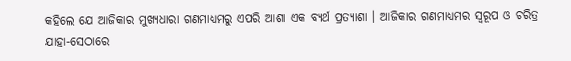କହିଲେ ଯେ ଆଜିକାର ମୁଖ୍ୟଧାରା ଗଣମାଧ୍ୟମରୁ ଏପରି ଆଶା ଏକ ବ୍ୟର୍ଥ ପ୍ରତ୍ୟାଶା । ଆଜିକାର ଗଣମାଧ୍ୟମର ସ୍ୱରୂପ ଓ ଚରିତ୍ର ଯାହା-ସେଠାରେ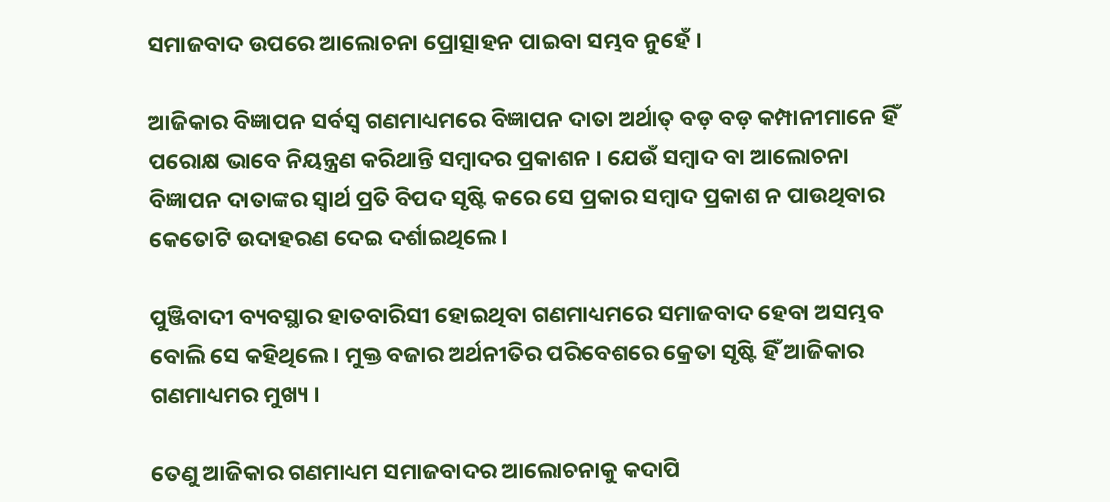ସମାଜବାଦ ଉପରେ ଆଲୋଚନା ପ୍ରୋତ୍ସାହନ ପାଇବା ସମ୍ଭବ ନୁହେଁ ।

ଆଜିକାର ବିଜ୍ଞାପନ ସର୍ବସ୍ୱ ଗଣମାଧ୍ୟମରେ ବିଜ୍ଞାପନ ଦାତା ଅର୍ଥାତ୍ ବଡ଼ ବଡ଼ କମ୍ପାନୀମାନେ ହିଁ ପରୋକ୍ଷ ଭାବେ ନିୟନ୍ତ୍ରଣ କରିଥାନ୍ତି ସମ୍ବାଦର ପ୍ରକାଶନ । ଯେଉଁ ସମ୍ବାଦ ବା ଆଲୋଚନା ବିଜ୍ଞାପନ ଦାତାଙ୍କର ସ୍ୱାର୍ଥ ପ୍ରତି ବିପଦ ସୃଷ୍ଟି କରେ ସେ ପ୍ରକାର ସମ୍ବାଦ ପ୍ରକାଶ ନ ପାଉଥିବାର କେତୋଟି ଉଦାହରଣ ଦେଇ ଦର୍ଶାଇଥିଲେ ।

ପୁଞ୍ଜିବାଦୀ ବ୍ୟବସ୍ଥାର ହାତବାରିସୀ ହୋଇଥିବା ଗଣମାଧ୍ୟମରେ ସମାଜବାଦ ହେବା ଅସମ୍ଭବ ବୋଲି ସେ କହିଥିଲେ । ମୁକ୍ତ ବଜାର ଅର୍ଥନୀତିର ପରିବେଶରେ କ୍ରେତା ସୃଷ୍ଟି ହିଁ ଆଜିକାର ଗଣମାଧ୍ୟମର ମୁଖ୍ୟ ।

ତେଣୁ ଆଜିକାର ଗଣମାଧ୍ୟମ ସମାଜବାଦର ଆଲୋଚନାକୁ କଦାପି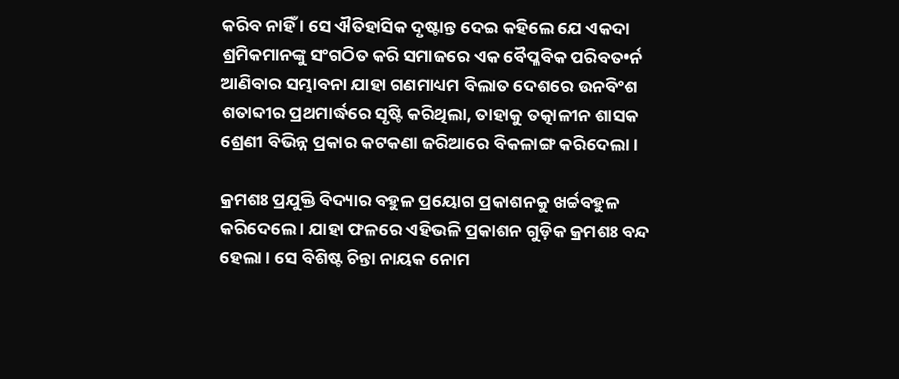କରିବ ନାହିଁ । ସେ ଐତିହାସିକ ଦୃଷ୍ଟାନ୍ତ ଦେଇ କହିଲେ ଯେ ଏକଦା ଶ୍ରମିକମାନଙ୍କୁ ସଂଗଠିତ କରି ସମାଜରେ ଏକ ବୈପ୍ଳବିକ ପରିବତ•ର୍ନ ଆଣିବାର ସମ୍ଭାବନା ଯାହା ଗଣମାଧ୍ୟମ ବିଲାତ ଦେଶରେ ଉନବିଂଶ ଶତାବ୍ଦୀର ପ୍ରଥମାର୍ଦ୍ଧରେ ସୃଷ୍ଟି କରିଥିଲା, ତାହାକୁ ତତ୍କାଳୀନ ଶାସକ ଶ୍ରେଣୀ ବିଭିନ୍ନ ପ୍ରକାର କଟକଣା ଜରିଆରେ ବିକଳାଙ୍ଗ କରିଦେଲା ।

କ୍ରମଶଃ ପ୍ରଯୁକ୍ତି ବିଦ୍ୟାର ବହୁଳ ପ୍ରୟୋଗ ପ୍ରକାଶନକୁ ଖର୍ଚ୍ଚବହୁଳ କରିଦେଲେ । ଯାହା ଫଳରେ ଏହିଭଳି ପ୍ରକାଶନ ଗୁଡ଼ିକ କ୍ରମଶଃ ବନ୍ଦ ହେଲା । ସେ ବିଶିଷ୍ଟ ଚିନ୍ତା ନାୟକ ନୋମ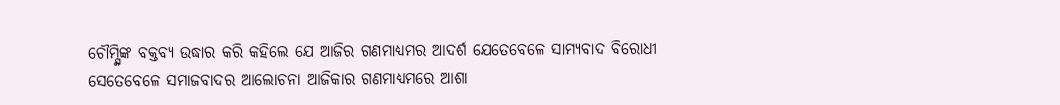ଚୌମ୍ସ୍କିଙ୍କ ବକ୍ତବ୍ୟ ଉଦ୍ଧାର କରି କହିଲେ ଯେ ଆଜିର ଗଣମାଧ୍ୟମର ଆଦର୍ଶ ଯେତେବେଳେ ସାମ୍ୟବାଦ ବିରୋଧୀ ସେତେବେଳେ ସମାଜବାଦର ଆଲୋଚନା ଆଜିକାର ଗଣମାଧ୍ୟମରେ ଆଶା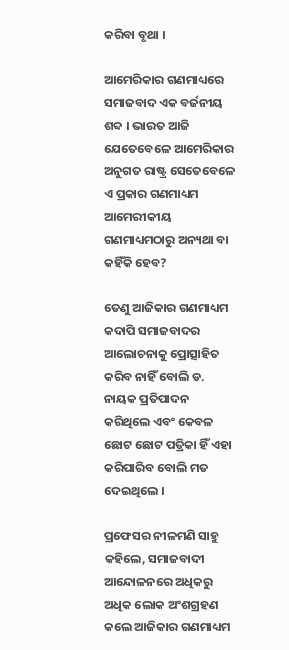କରିବା ବୃଥା ।

ଆମେରିକାର ଗଣମାଧ୍ୟରେ ସମାଜବାଦ ଏକ ବର୍ଜନୀୟ ଶବ୍ଦ । ଭାରତ ଆଜି ଯେତେବେଳେ ଆମେରିକାର ଅନୁଗତ ରାଷ୍ଟ୍ର ସେତେବେଳେ ଏ ପ୍ରକାର ଗଣମାଧ୍ୟମ ଆମେରୀକୀୟ ଗଣମାଧ୍ୟମଠାରୁ ଅନ୍ୟଥା ବା କହିଁକି ହେବ?

ତେଣୁ ଆଜିକାର ଗଣମାଧ୍ୟମ କଦାପି ସମାଜବାଦର ଆଲୋଚନାକୁ ପ୍ରୋତ୍ସାହିତ କରିବ ନାହିଁ ବୋଲି ଡ. ନାୟକ ପ୍ରତିପାଦନ କରିଥିଲେ ଏବଂ କେବଳ ଛୋଟ ଛୋଟ ପତ୍ରିକା ହିଁ ଏହା କରିପାରିବ ବୋଲି ମତ ଦେଇଥିଲେ ।

ପ୍ରଫେସର ନୀଳମଣି ସାହୁ କହିଲେ, ସମାଜବାଦୀ ଆନ୍ଦୋଳନରେ ଅଧିକରୁ ଅଧିକ ଲୋକ ଅଂଶଗ୍ରହଣ କଲେ ଆଜିକାର ଗଣମାଧ୍ୟମ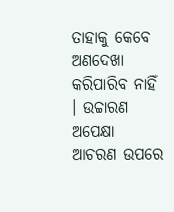ତାହାକୁ କେବେ ଅଣଦେଖା କରିପାରିବ ନାହିଁ । ଉଚ୍ଚାରଣ ଅପେକ୍ଷା ଆଚରଣ ଉପରେ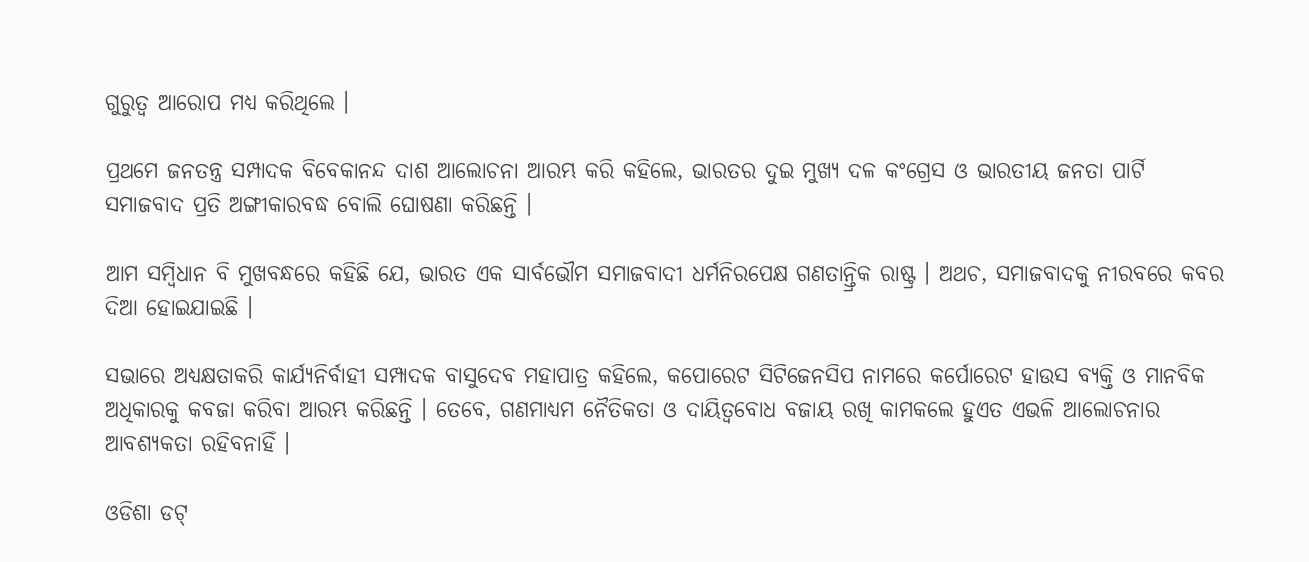ଗୁରୁତ୍ୱ ଆରୋପ ମଧ୍ୟ କରିଥିଲେ ।

ପ୍ରଥମେ ଜନତନ୍ତ୍ର ସମ୍ପାଦକ ବିବେକାନନ୍ଦ ଦାଶ ଆଲୋଚନା ଆରମ୍ଭ କରି କହିଲେ, ଭାରତର ଦୁଇ ମୁଖ୍ୟ ଦଳ କଂଗ୍ରେସ ଓ ଭାରତୀୟ ଜନତା ପାର୍ଟି ସମାଜବାଦ ପ୍ରତି ଅଙ୍ଗୀକାରବଦ୍ଧ ବୋଲି ଘୋଷଣା କରିଛନ୍ତି ।

ଆମ ସମ୍ବିଧାନ ବି ମୁଖବନ୍ଧରେ କହିଛି ଯେ, ଭାରତ ଏକ ସାର୍ବଭୌମ ସମାଜବାଦୀ ଧର୍ମନିରପେକ୍ଷ ଗଣତାନ୍ତ୍ରିକ ରାଷ୍ଟ୍ର । ଅଥଚ, ସମାଜବାଦକୁ ନୀରବରେ କବର ଦିଆ ହୋଇଯାଇଛି ।

ସଭାରେ ଅଧ୍ୟକ୍ଷତାକରି କାର୍ଯ୍ୟନିର୍ବାହୀ ସମ୍ପାଦକ ବାସୁଦେବ ମହାପାତ୍ର କହିଲେ, କପୋରେଟ ସିଟିଜେନସିପ ନାମରେ କର୍ପୋରେଟ ହାଉସ ବ୍ୟକ୍ତି ଓ ମାନବିକ ଅଧିକାରକୁ କବଜା କରିବା ଆରମ୍ଭ କରିଛନ୍ତି । ତେବେ, ଗଣମାଧ୍ୟମ ନୈତିକତା ଓ ଦାୟିତ୍ୱବୋଧ ବଜାୟ ରଖି କାମକଲେ ହୁଏତ ଏଭଳି ଆଲୋଚନାର ଆବଶ୍ୟକତା ରହିବନାହିଁ ।

ଓଡିଶା ଡଟ୍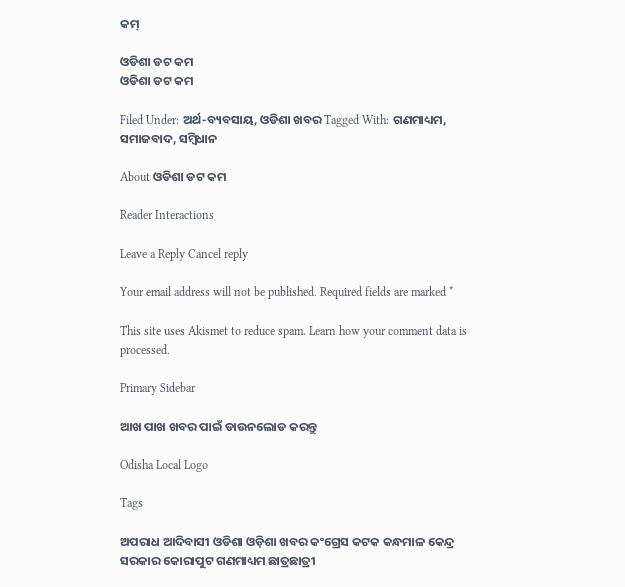କମ୍

ଓଡିଶା ଡଟ କମ
ଓଡିଶା ଡଟ କମ

Filed Under: ଅର୍ଥ-ବ୍ୟବସାୟ, ଓଡିଶା ଖବର Tagged With: ଗଣମାଧ୍ୟମ, ସମାଜବାଦ, ସମ୍ବିଧାନ

About ଓଡିଶା ଡଟ କମ

Reader Interactions

Leave a Reply Cancel reply

Your email address will not be published. Required fields are marked *

This site uses Akismet to reduce spam. Learn how your comment data is processed.

Primary Sidebar

ଆଖ ପାଖ ଖବର ପାଇଁ ଡାଉନଲୋଡ କରନ୍ତୁ

Odisha Local Logo

Tags

ଅପରାଧ ଆଦିବାସୀ ଓଡିଶା ଓଡ଼ିଶା ଖବର କଂଗ୍ରେସ କଟକ କନ୍ଧମାଳ କେନ୍ଦ୍ର ସରକାର କୋରାପୁଟ ଗଣମାଧ୍ୟମ ଛାତ୍ରଛାତ୍ରୀ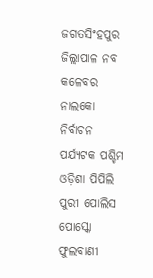ଜଗତସିଂହପୁର ଜିଲ୍ଲାପାଳ ନବ କଳେବର ନାଲକୋ ନିର୍ବାଚନ ପର୍ଯ୍ୟଟକ ପଶ୍ଚିମ ଓଡ଼ିଶା ପିପିଲି ପୁରୀ ପୋଲିସ ପୋସ୍କୋ ଫୁଲବାଣୀ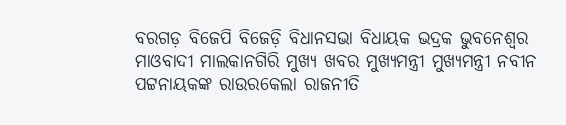ବରଗଡ଼ ବିଜେପି ବିଜେଡ଼ି ବିଧାନସଭା ବିଧାୟକ ଭଦ୍ରକ ଭୁବନେଶ୍ୱର ମାଓବାଦୀ ମାଲକାନଗିରି ମୁଖ୍ୟ ଖବର ମୁଖ୍ୟମନ୍ତ୍ରୀ ମୁଖ୍ୟମନ୍ତ୍ରୀ ନବୀନ ପଟ୍ଟନାୟକଙ୍କ ରାଉରକେଲା ରାଜନୀତି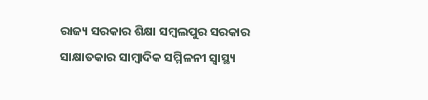ରାଜ୍ୟ ସରକାର ଶିକ୍ଷା ସମ୍ବଲପୁର ସରକାର ସାକ୍ଷାତକାର ସାମ୍ବାଦିକ ସମ୍ମିଳନୀ ସ୍ୱାସ୍ଥ୍ୟ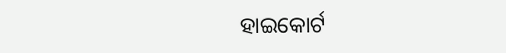ହାଇକୋର୍ଟ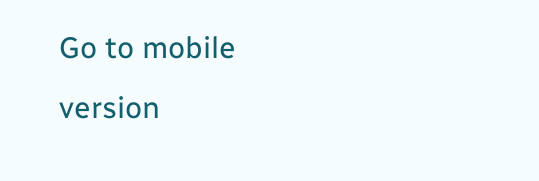Go to mobile version